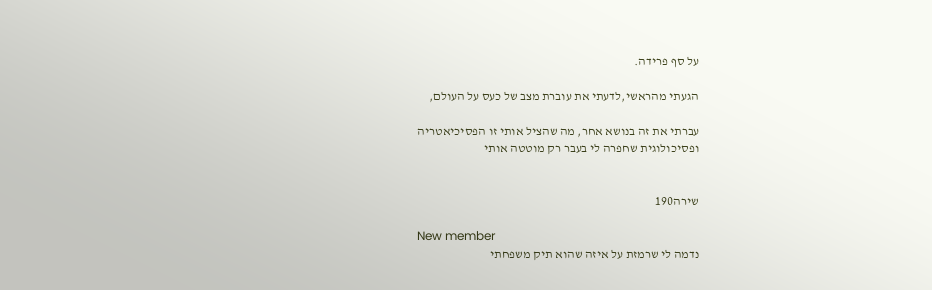על סף פרידה.

הגעתי מהראשי,לדעתי את עוברת מצב של כעס על העולם,

עברתי את זה בנושא אחר, מה שהציל אותי זו הפסיכיאטריה
ופסיכולוגית שחפרה לי בעבר רק מוטטה אותי


שירה190

New member
נדמה לי שרמזת על איזה שהוא תיק משפחתי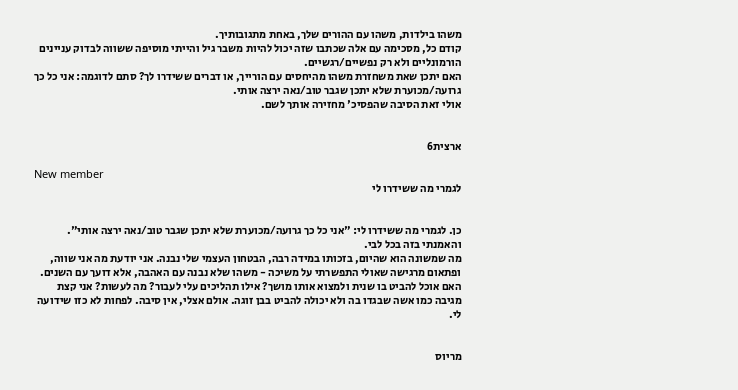משהו בילדות, משהו עם ההורים שלך, באחת מתגובותיך.
קודם כל, מסכימה עם אלה שכתבו שזה יכול להיות משבר גיל והייתי מוסיפה ששווה לבדוק עניינים הורמונליים ולא רק נפשיים/רגשיים.
האם יתכן שאת משחזרת משהו מהיחסים עם הורייך, או דברים ששידרו לך? סתם לדוגמה: אני כל כך גרועה/מכוערת שלא יתכן שגבר טוב/נאה ירצה אותי.
אולי זאת הסיבה שהפסיכ' מחזירה אותך לשם.


ארצית6

New member
לגמרי מה ששידרו לי


כן. לגמרי מה ששידרו לי: "אני כל כך גרועה/מכוערת שלא יתכן שגבר טוב/נאה ירצה אותי". והאמנתי בזה בכל לבי.
מה שמשונה הוא שהיום, בזכותו במידה רבה, הבטחון העצמי שלי נבנה. אני יודעת מה אני שווה, ופתאום מרגישה שאולי התפשרתי על משיכה - משהו שלא נבנה עם האהבה, אלא דועך עם השנים.
האם אוכל להביט בו שנית ולמצוא אותו מושך? אילו תהליכים עלי לעבור? מה לעשות? אני קצת מגיבה כמו אשה שבגדו בה ולא יכולה להביט בבן זוגה. אולם אצלי, אין סיבה. לפחות לא כזו שידועה לי.


מריוס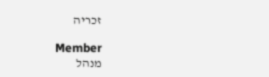זכריה

Member
מנהל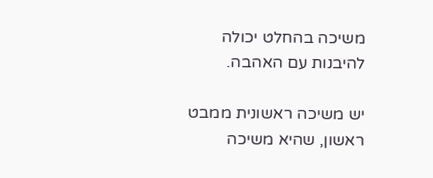משיכה בהחלט יכולה להיבנות עם האהבה.

יש משיכה ראשונית ממבט ראשון, שהיא משיכה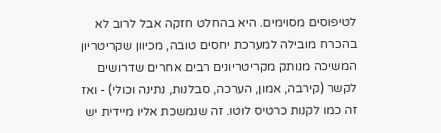לטיפוסים מסוימים. היא בהחלט חזקה אבל לרוב לא בהכרח מובילה למערכת יחסים טובה, מכיוון שקריטריון המשיכה מנותק מקריטריונים רבים אחרים שדרושים לקשר (קירבה, אמון, הערכה, סבלנות, נתינה וכולי) - ואז זה כמו לקנות כרטיס לוטו. זה שנמשכת אליו מיידית יש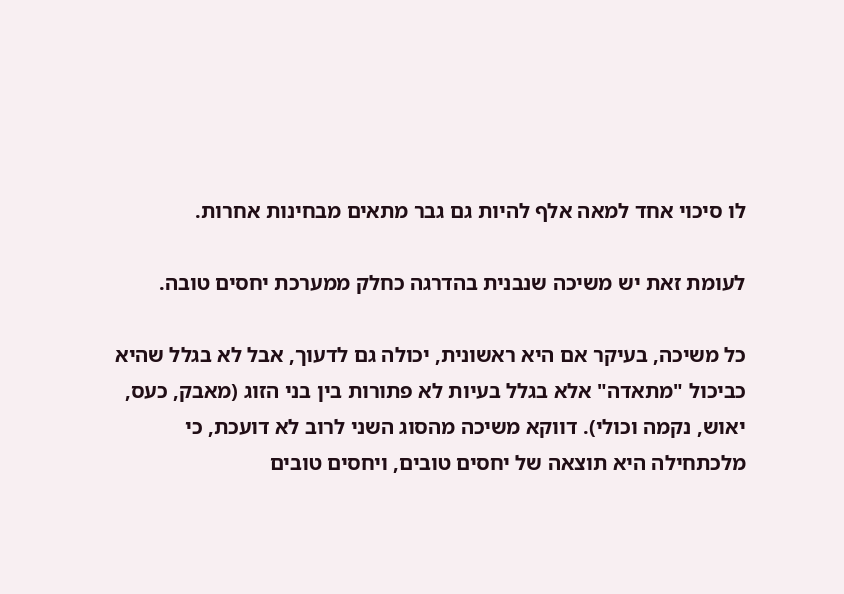לו סיכוי אחד למאה אלף להיות גם גבר מתאים מבחינות אחרות.

לעומת זאת יש משיכה שנבנית בהדרגה כחלק ממערכת יחסים טובה.

כל משיכה, בעיקר אם היא ראשונית, יכולה גם לדעוך, אבל לא בגלל שהיא כביכול "מתאדה" אלא בגלל בעיות לא פתורות בין בני הזוג (מאבק, כעס, יאוש, נקמה וכולי). דווקא משיכה מהסוג השני לרוב לא דועכת, כי מלכתחילה היא תוצאה של יחסים טובים, ויחסים טובים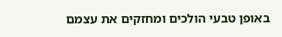באופן טבעי הולכים ומחזקים את עצמם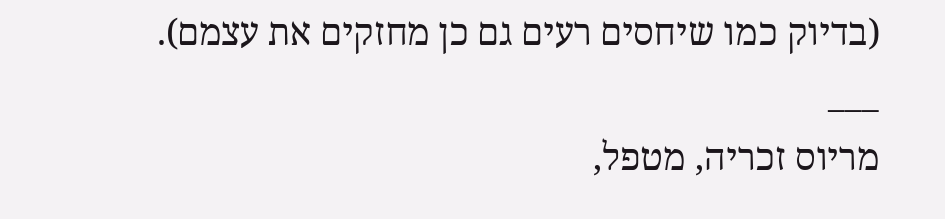(בדיוק כמו שיחסים רעים גם כן מחזקים את עצמם).
___
מריוס זכריה, מטפל,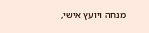מנחה ויועץ אישי,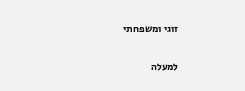זוגי ומשפחתי

למעלה